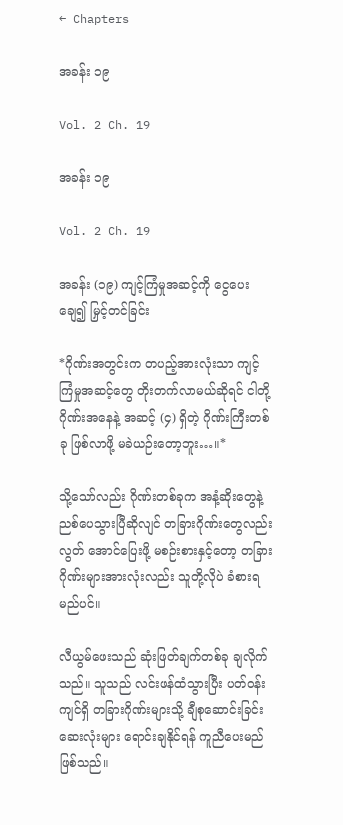← Chapters

အခန်း ၁၉

Vol. 2 Ch. 19

အခန်း ၁၉

Vol. 2 Ch. 19

အခန်း (၁၉) ကျင့်ကြံမှုအဆင့်ကို ငွေပေးချေ၍ မြှင့်တင်ခြင်း

*ဂိုဏ်းအတွင်းက တပည့်အားလုံးသာ ကျင့်ကြံမှုအဆင့်တွေ တိုးတက်လာမယ်ဆိုရင် ငါတို့ဂိုဏ်းအနေနဲ့ အဆင့် (၄) ရှိတဲ့ ဂိုဏ်းကြီးတစ်ခု ဖြစ်လာဖို့ မခဲယဉ်းတော့ဘူး…။*

သို့သော်လည်း ဂိုဏ်းတစ်ခုက အနံ့ဆိုးတွေနဲ့ ညစ်ပေသွားပြီဆိုလျင် တခြားဂိုဏ်းတွေလည်း လွတ် အောင်ပြေးဖို့ မစဉ်းစားနှင့်တော့ တခြားဂိုဏ်းများအားလုံးလည်း သူတို့လိုပဲ ခံစားရမည်ပင်။

လီယွမ်ဖေးသည် ဆုံးဖြတ်ချက်တစ်ခု ချလိုက်သည်။ သူသည် လင်းဖန်ထံသွားပြီး ပတ်ဝန်းကျင်ရှိ တခြားဂိုဏ်းများသို့ ချီစုဆောင်းခြင်းဆေးလုံးများ ရောင်းချနိုင်ရန် ကူညီပေးမည်ဖြစ်သည်။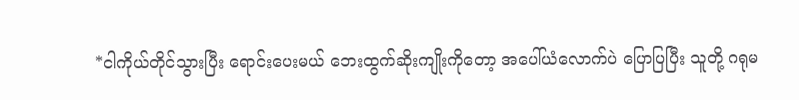*ငါကိုယ်တိုင်သွားပြီး ရောင်းပေးမယ် ဘေးထွက်ဆိုးကျိုးကိုတော့ အပေါ်ယံလောက်ပဲ ပြောပြပြီး သူတို့ ဂရုမ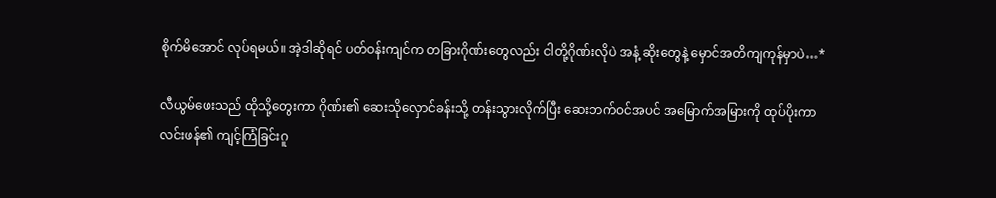စိုက်မိအောင် လုပ်ရမယ်။ အဲ့ဒါဆိုရင် ပတ်ဝန်းကျင်က တခြားဂိုဏ်းတွေလည်း ငါတို့ဂိုဏ်းလိုပဲ အနံ့ ဆိုးတွေနဲ့ မှောင်အတိကျကုန်မှာပဲ…*

လီယွမ်ဖေးသည် ထိုသို့တွေးကာ ဂိုဏ်း၏ ဆေးသိုလှောင်ခန်းသို့ တန်းသွားလိုက်ပြီး ဆေးဘက်ဝင်အပင် အမြောက်အမြားကို ထုပ်ပိုးကာ လင်းဖန်၏ ကျင့်ကြံခြင်းဂူ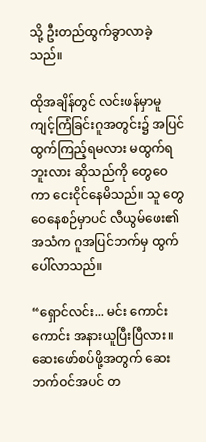သို့ ဦးတည်ထွက်ခွာလာခဲ့သည်။

ထိုအချိန်တွင် လင်းဖန်မှာမူ ကျင့်ကြံခြင်းဂူအတွင်း၌ အပြင်ထွက်ကြည့်ရမလား မထွက်ရဘူးလား ဆိုသည်ကို တွေဝေကာ ငေးငိုင်နေမိသည်။ သူ တွေဝေနေစဉ်မှာပင် လီယွမ်ဖေး၏ အသံက ဂူအပြင်ဘက်မှ ထွက် ပေါ်လာသည်။

“ရှောင်လင်း... မင်း ကောင်းကောင်း အနားယူပြီးပြီလား။ ဆေးဖော်စပ်ဖို့အတွက် ဆေးဘက်ဝင်အပင် တ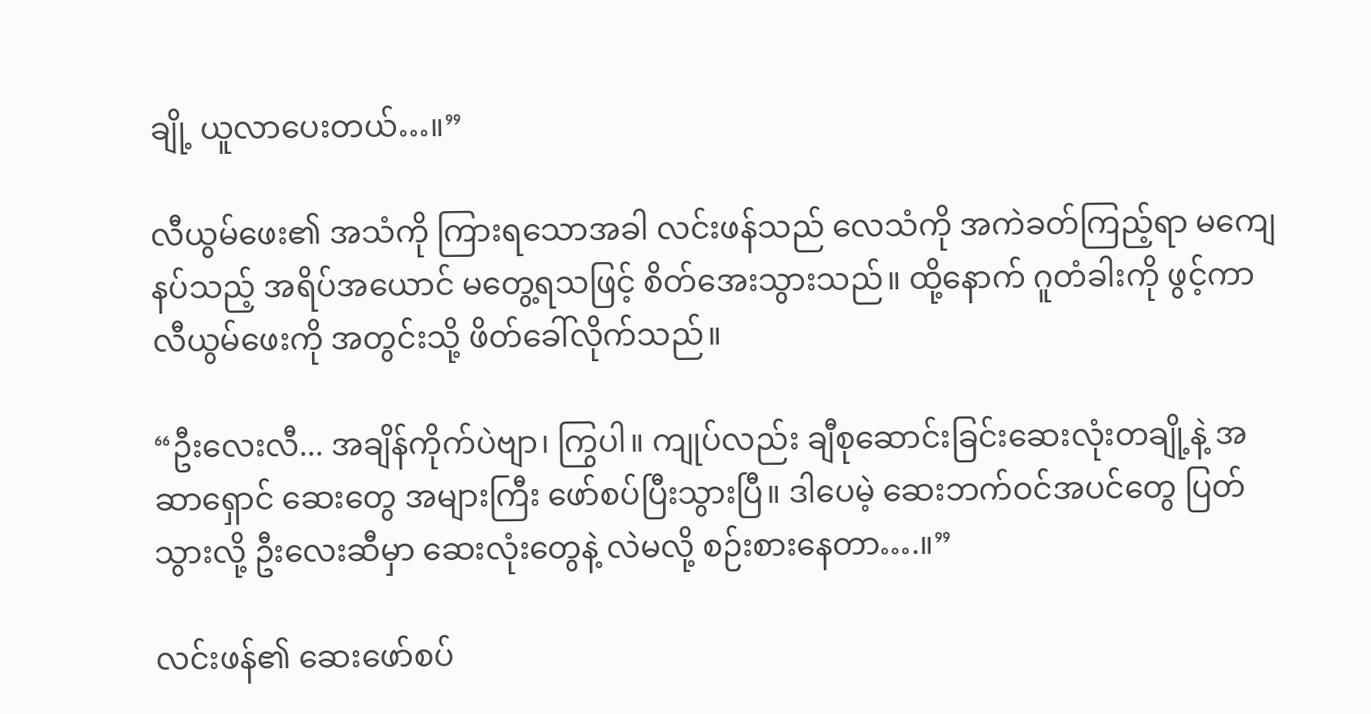ချို့ ယူလာပေးတယ်…။”

လီယွမ်ဖေး၏ အသံကို ကြားရသောအခါ လင်းဖန်သည် လေသံကို အကဲခတ်ကြည့်ရာ မကျေနပ်သည့် အရိပ်အယောင် မတွေ့ရသဖြင့် စိတ်အေးသွားသည်။ ထို့နောက် ဂူတံခါးကို ဖွင့်ကာ လီယွမ်ဖေးကို အတွင်းသို့ ဖိတ်ခေါ်လိုက်သည်။

“ဦးလေးလီ... အချိန်ကိုက်ပဲဗျာ၊ ကြွပါ။ ကျုပ်လည်း ချီစုဆောင်းခြင်းဆေးလုံးတချို့နဲ့ အဆာရှောင် ဆေးတွေ အများကြီး ဖော်စပ်ပြီးသွားပြီ။ ဒါပေမဲ့ ဆေးဘက်ဝင်အပင်တွေ ပြတ်သွားလို့ ဦးလေးဆီမှာ ဆေးလုံးတွေနဲ့ လဲမလို့ စဉ်းစားနေတာ….။”

လင်းဖန်၏ ဆေးဖော်စပ်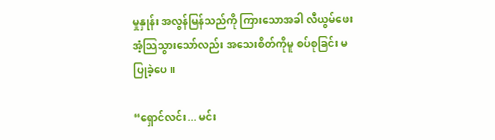မှုနှုန်း အလွန်မြန်သည်ကို ကြားသောအခါ လီယွမ်ဖေး အံ့သြသွားသော်လည်း အသေးစိတ်ကိုမူ စပ်စုခြင်း မပြုခဲ့ပေ။

“ရှောင်လင်း... မင်း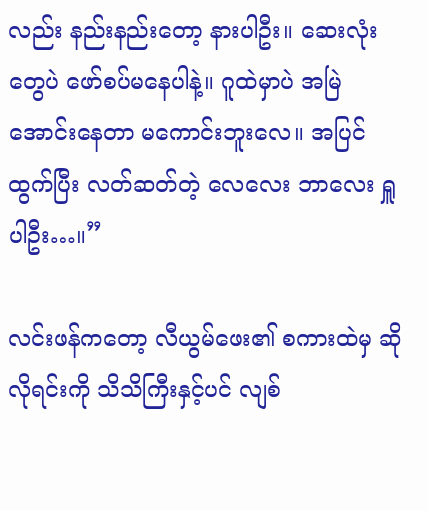လည်း နည်းနည်းတော့ နားပါဦး။ ဆေးလုံးတွေပဲ ဖော်စပ်မနေပါနဲ့။ ဂူထဲမှာပဲ အမြဲ အောင်းနေတာ မကောင်းဘူးလေ။ အပြင်ထွက်ပြီး လတ်ဆတ်တဲ့ လေလေး ဘာလေး ရှူပါဦး…။”

လင်းဖန်ကတော့ လီယွမ်ဖေး၏ စကားထဲမှ ဆိုလိုရင်းကို သိသိကြီးနှင့်ပင် လျစ်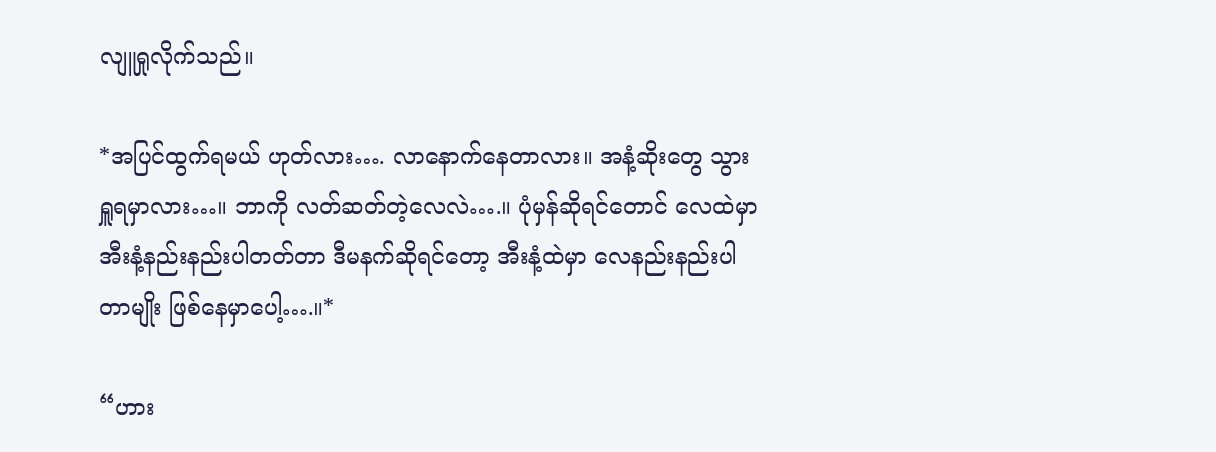လျူရှုလိုက်သည်။

*အပြင်ထွက်ရမယ် ဟုတ်လား…. လာနောက်နေတာလား။ အနံ့ဆိုးတွေ သွားရှူရမှာလား…။ ဘာကို လတ်ဆတ်တဲ့လေလဲ….။ ပုံမှန်ဆိုရင်တောင် လေထဲမှာ အီးနံ့နည်းနည်းပါတတ်တာ ဒီမနက်ဆိုရင်တော့ အီးနံ့ထဲမှာ လေနည်းနည်းပါတာမျိုး ဖြစ်နေမှာပေါ့….။*

“ဟား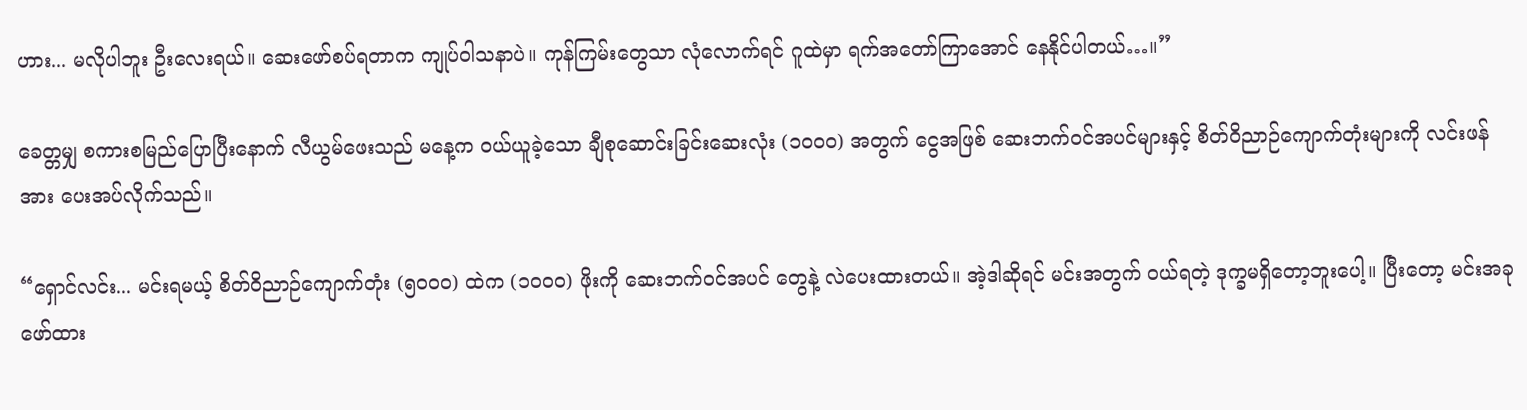ဟား... မလိုပါဘူး ဦးလေးရယ်။ ဆေးဖော်စပ်ရတာက ကျုပ်ဝါသနာပဲ။ ကုန်ကြမ်းတွေသာ လုံလောက်ရင် ဂူထဲမှာ ရက်အတော်ကြာအောင် နေနိုင်ပါတယ်…။”

ခေတ္တမျှ စကားစမြည်ပြောပြီးနောက် လီယွမ်ဖေးသည် မနေ့က ဝယ်ယူခဲ့သော ချီစုဆောင်းခြင်းဆေးလုံး (၁၀၀၀) အတွက် ငွေအဖြစ် ဆေးဘက်ဝင်အပင်များနှင့် စိတ်ဝိညာဉ်ကျောက်တုံးများကို လင်းဖန်အား ပေးအပ်လိုက်သည်။

“ရှောင်လင်း... မင်းရမယ့် စိတ်ဝိညာဉ်ကျောက်တုံး (၅၀၀၀) ထဲက (၁၀၀၀) ဖိုးကို ဆေးဘက်ဝင်အပင် တွေနဲ့ လဲပေးထားတယ်။ အဲ့ဒါဆိုရင် မင်းအတွက် ဝယ်ရတဲ့ ဒုက္ခမရှိတော့ဘူးပေါ့။ ပြီးတော့ မင်းအခု ဖော်ထား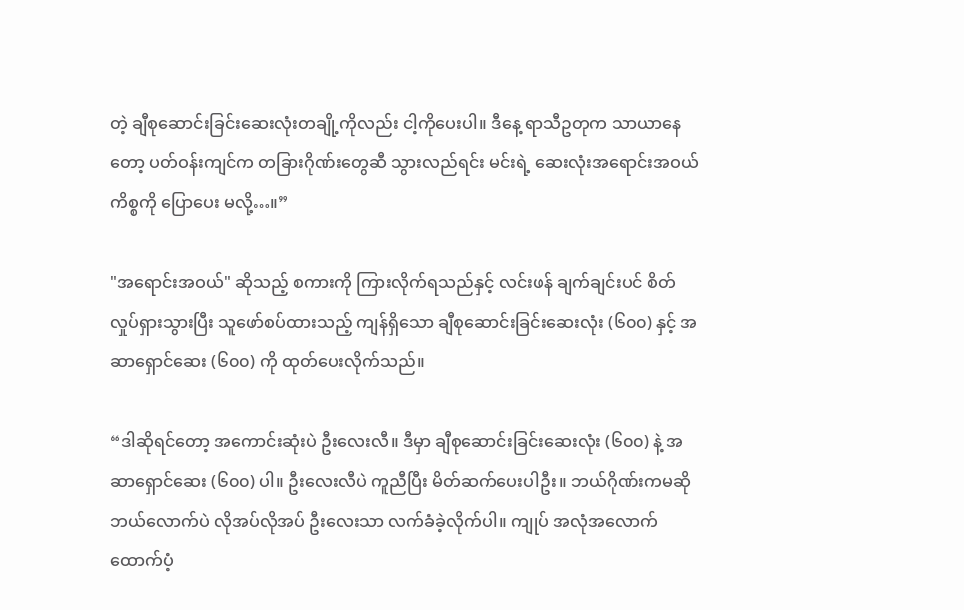တဲ့ ချီစုဆောင်းခြင်းဆေးလုံးတချို့ကိုလည်း ငါ့ကိုပေးပါ။ ဒီနေ့ ရာသီဥတုက သာယာနေတော့ ပတ်ဝန်းကျင်က တခြားဂိုဏ်းတွေဆီ သွားလည်ရင်း မင်းရဲ့ ဆေးလုံးအရောင်းအဝယ်ကိစ္စကို ပြောပေး မလို့…။”

"အရောင်းအဝယ်" ဆိုသည့် စကားကို ကြားလိုက်ရသည်နှင့် လင်းဖန် ချက်ချင်းပင် စိတ်လှုပ်ရှားသွားပြီး သူဖော်စပ်ထားသည့် ကျန်ရှိသော ချီစုဆောင်းခြင်းဆေးလုံး (၆၀၀) နှင့် အဆာရှောင်ဆေး (၆၀၀) ကို ထုတ်ပေးလိုက်သည်။

“ဒါဆိုရင်တော့ အကောင်းဆုံးပဲ ဦးလေးလီ။ ဒီမှာ ချီစုဆောင်းခြင်းဆေးလုံး (၆၀၀) နဲ့ အဆာရှောင်ဆေး (၆၀၀) ပါ။ ဦးလေးလီပဲ ကူညီပြီး မိတ်ဆက်ပေးပါဦး။ ဘယ်ဂိုဏ်းကမဆို ဘယ်လောက်ပဲ လိုအပ်လိုအပ် ဦးလေးသာ လက်ခံခဲ့လိုက်ပါ။ ကျုပ် အလုံအလောက် ထောက်ပံ့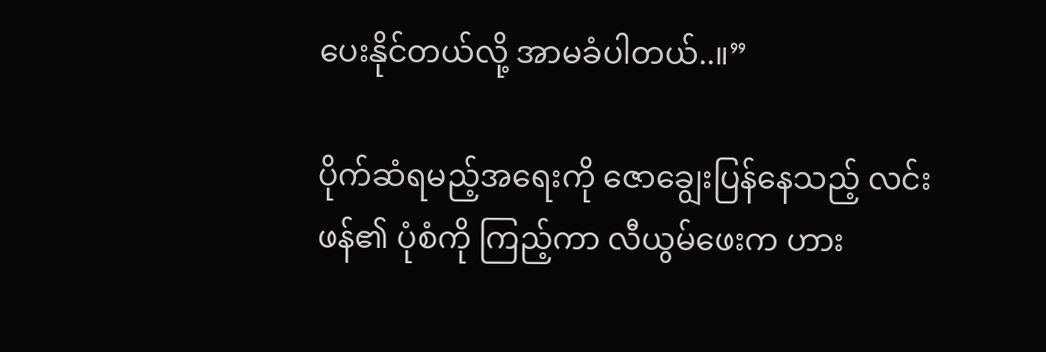ပေးနိုင်တယ်လို့ အာမခံပါတယ်..။”

ပိုက်ဆံရမည့်အရေးကို ဇောချွေးပြန်နေသည့် လင်းဖန်၏ ပုံစံကို ကြည့်ကာ လီယွမ်ဖေးက ဟား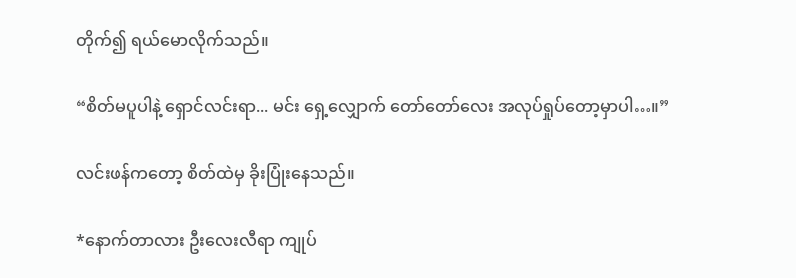တိုက်၍ ရယ်မောလိုက်သည်။

“စိတ်မပူပါနဲ့ ရှောင်လင်းရာ... မင်း ရှေ့လျှောက် တော်တော်လေး အလုပ်ရှုပ်တော့မှာပါ…။”

လင်းဖန်ကတော့ စိတ်ထဲမှ ခိုးပြုံးနေသည်။

*နောက်တာလား ဦးလေးလီရာ ကျုပ်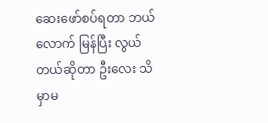ဆေးဖော်စပ်ရတာ ဘယ်လောက် မြန်ပြီး လွယ်တယ်ဆိုတာ ဦးလေး သိမှာမ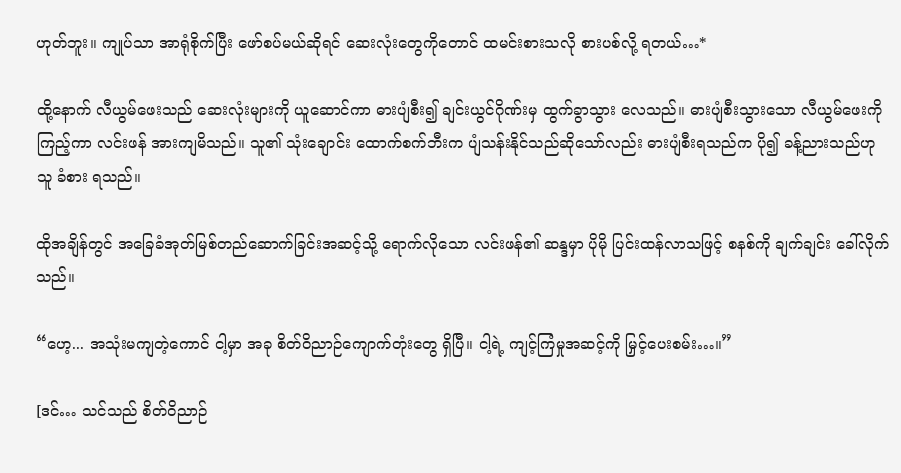ဟုတ်ဘူး။ ကျုပ်သာ အာရုံစိုက်ပြီး ဖော်စပ်မယ်ဆိုရင် ဆေးလုံးတွေကိုတောင် ထမင်းစားသလို စားပစ်လို့ ရတယ်…*

ထို့နောက် လီယွမ်ဖေးသည် ဆေးလုံးများကို ယူဆောင်ကာ ဓားပျံစီး၍ ချင်းယွင်ဂိုဏ်းမှ ထွက်ခွာသွား လေသည်။ ဓားပျံစီးသွားသော လီယွမ်ဖေးကို ကြည့်ကာ လင်းဖန် အားကျမိသည်။ သူ၏ သုံးချောင်း ထောက်စက်ဘီးက ပျံသန်းနိုင်သည်ဆိုသော်လည်း ဓားပျံစီးရသည်က ပို၍ ခန့်ညားသည်ဟု သူ ခံစား ရသည်။

ထိုအချိန်တွင် အခြေခံအုတ်မြစ်တည်ဆောက်ခြင်းအဆင့်သို့ ရောက်လိုသော လင်းဖန်၏ ဆန္ဒမှာ ပိုမို ပြင်းထန်လာသဖြင့် စနစ်ကို ချက်ချင်း ခေါ်လိုက်သည်။

“ဟေ့... အသုံးမကျတဲ့ကောင် ငါ့မှာ အခု စိတ်ဝိညာဉ်ကျောက်တုံးတွေ ရှိပြီ။ ငါ့ရဲ့ ကျင့်ကြံမှုအဆင့်ကို မြှင့်ပေးစမ်း…။”

[ဒင်… သင်သည် စိတ်ဝိညာဉ်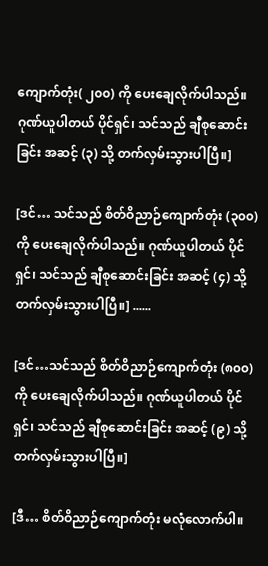ကျောက်တုံး( ၂၀၀) ကို ပေးချေလိုက်ပါသည်။ ဂုဏ်ယူပါတယ် ပိုင်ရှင်၊ သင်သည် ချီစုဆောင်းခြင်း အဆင့် (၃) သို့ တက်လှမ်းသွားပါပြီ။]

[ဒင်… သင်သည် စိတ်ဝိညာဉ်ကျောက်တုံး (၃၀၀) ကို ပေးချေလိုက်ပါသည်။ ဂုဏ်ယူပါတယ် ပိုင်ရှင်၊ သင်သည် ချီစုဆောင်းခြင်း အဆင့် (၄) သို့ တက်လှမ်းသွားပါပြီ။] ......

[ဒင်…သင်သည် စိတ်ဝိညာဉ်ကျောက်တုံး (၈၀၀) ကို ပေးချေလိုက်ပါသည်။ ဂုဏ်ယူပါတယ် ပိုင်ရှင်၊ သင်သည် ချီစုဆောင်းခြင်း အဆင့် (၉) သို့ တက်လှမ်းသွားပါပြီ။]

[ဒီ… စိတ်ဝိညာဉ်ကျောက်တုံး မလုံလောက်ပါ။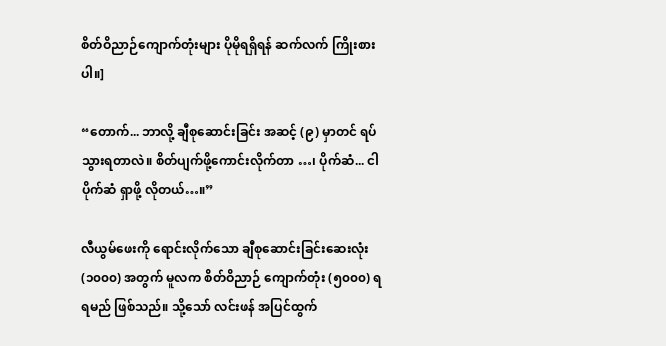စိတ်ဝိညာဉ်ကျောက်တုံးများ ပိုမိုရရှိရန် ဆက်လက် ကြိုးစားပါ။]

“တောက်... ဘာလို့ ချီစုဆောင်းခြင်း အဆင့် (၉) မှာတင် ရပ်သွားရတာလဲ။ စိတ်ပျက်ဖို့ကောင်းလိုက်တာ …၊ ပိုက်ဆံ... ငါ ပိုက်ဆံ ရှာဖို့ လိုတယ်…။”

လီယွမ်ဖေးကို ရောင်းလိုက်သော ချီစုဆောင်းခြင်းဆေးလုံး (၁၀၀၀) အတွက် မူလက စိတ်ဝိညာဉ် ကျောက်တုံး (၅၀၀၀) ရရမည် ဖြစ်သည်။ သို့သော် လင်းဖန် အပြင်ထွက်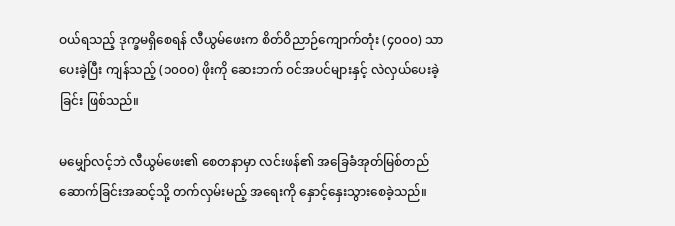ဝယ်ရသည့် ဒုက္ခမရှိစေရန် လီယွမ်ဖေးက စိတ်ဝိညာဉ်ကျောက်တုံး (၄၀၀၀) သာ ပေးခဲ့ပြီး ကျန်သည့် (၁၀၀၀) ဖိုးကို ဆေးဘက် ဝင်အပင်များနှင့် လဲလှယ်ပေးခဲ့ခြင်း ဖြစ်သည်။

မမျှော်လင့်ဘဲ လီယွမ်ဖေး၏ စေတနာမှာ လင်းဖန်၏ အခြေခံအုတ်မြစ်တည်ဆောက်ခြင်းအဆင့်သို့ တက်လှမ်းမည့် အရေးကို နှောင့်နှေးသွားစေခဲ့သည်။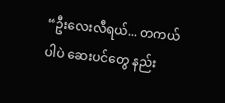“ဦးလေးလီရယ်... တကယ်ပါပဲ ဆေးပင်တွေ နည်း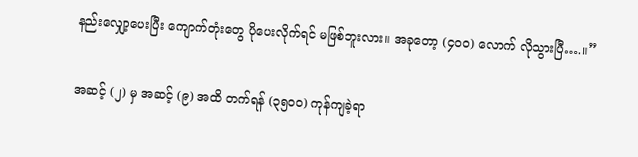နည်းလျှော့ပေးပြီး ကျောက်တုံးတွေ ပိုပေးလိုက်ရင် မဖြစ်ဘူးလား။ အခုတော့ (၄၀၀) လောက် လိုသွားပြီ….။”

အဆင့် (၂) မှ အဆင့် (၉) အထိ တက်ရန် (၃၅၀၀) ကုန်ကျခဲ့ရာ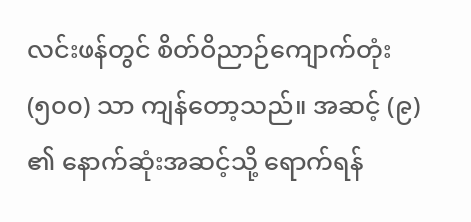လင်းဖန်တွင် စိတ်ဝိညာဉ်ကျောက်တုံး (၅၀၀) သာ ကျန်တော့သည်။ အဆင့် (၉) ၏ နောက်ဆုံးအဆင့်သို့ ရောက်ရန်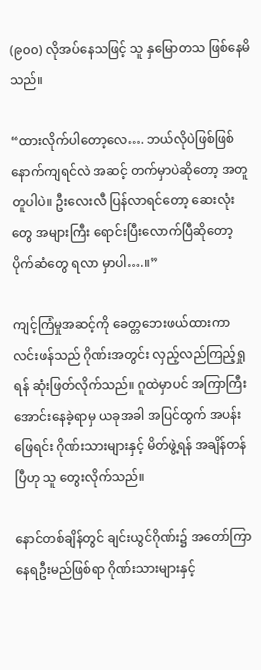(၉၀၀) လိုအပ်နေသဖြင့် သူ နှမြောတသ ဖြစ်နေမိသည်။

“ထားလိုက်ပါတော့လေ…. ဘယ်လိုပဲဖြစ်ဖြစ် နောက်ကျရင်လဲ အဆင့် တက်မှာပဲဆိုတော့ အတူတူပါပဲ။ ဦးလေးလီ ပြန်လာရင်တော့ ဆေးလုံးတွေ အများကြီး ရောင်းပြီးလောက်ပြီဆိုတော့ ပိုက်ဆံတွေ ရလာ မှာပါ….။”

ကျင့်ကြံမှုအဆင့်ကို ခေတ္တဘေးဖယ်ထားကာ လင်းဖန်သည် ဂိုဏ်းအတွင်း လှည့်လည်ကြည့်ရှုရန် ဆုံးဖြတ်လိုက်သည်။ ဂူထဲမှာပင် အကြာကြီး အောင်းနေခဲ့ရာမှ ယခုအခါ အပြင်ထွက် အပန်းဖြေရင်း ဂိုဏ်းသားများနှင့် မိတ်ဖွဲ့ရန် အချိန်တန်ပြီဟု သူ တွေးလိုက်သည်။

နောင်တစ်ချိန်တွင် ချင်းယွင်ဂိုဏ်း၌ အတော်ကြာ နေရဦးမည်ဖြစ်ရာ ဂိုဏ်းသားများနှင့်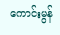ကောင်းမွန်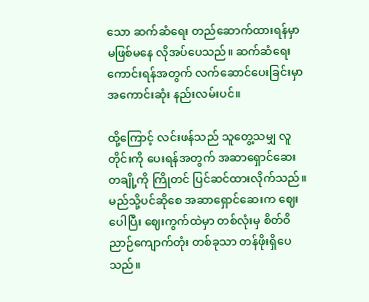သော ဆက်ဆံရေး တည်ဆောက်ထားရန်မှာ မဖြစ်မနေ လိုအပ်ပေသည်။ ဆက်ဆံရေးကောင်းရန်အတွက် လက်ဆောင်ပေးခြင်းမှာ အကောင်းဆုံး နည်းလမ်းပင်။

ထို့ကြောင့် လင်းဖန်သည် သူတွေ့သမျှ လူတိုင်းကို ပေးရန်အတွက် အဆာရှောင်ဆေး တချို့ကို ကြိုတင် ပြင်ဆင်ထားလိုက်သည်။ မည်သို့ပင်ဆိုစေ အဆာရှောင်ဆေးက ဈေးပေါပြီး ဈေးကွက်ထဲမှာ တစ်လုံးမှ စိတ်ဝိညာဉ်ကျောက်တုံး တစ်ခုသာ တန်ဖိုးရှိပေသည်။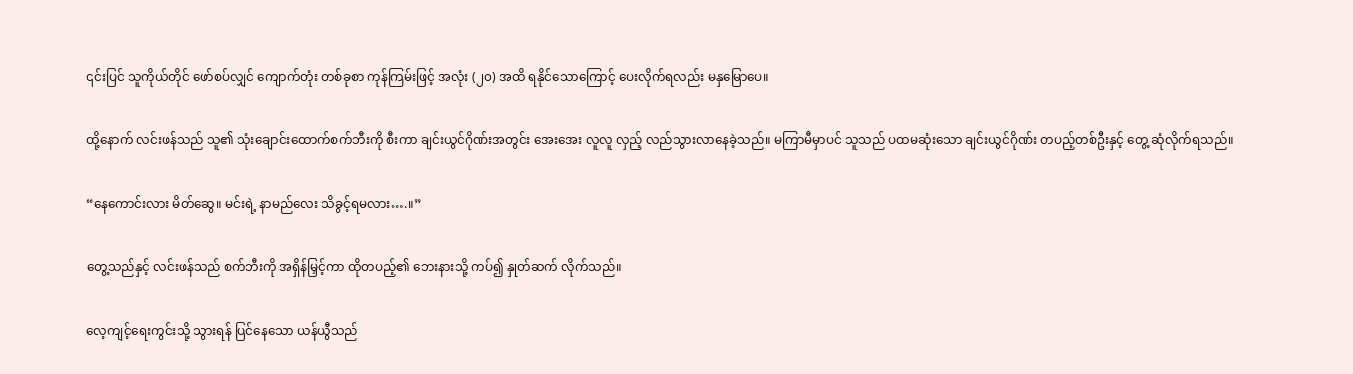၎င်းပြင် သူကိုယ်တိုင် ဖော်စပ်လျှင် ကျောက်တုံး တစ်ခုစာ ကုန်ကြမ်းဖြင့် အလုံး (၂၀) အထိ ရနိုင်သောကြောင့် ပေးလိုက်ရလည်း မနှမြောပေ။

ထို့နောက် လင်းဖန်သည် သူ၏ သုံးချောင်းထောက်စက်ဘီးကို စီးကာ ချင်းယွင်ဂိုဏ်းအတွင်း အေးအေး လူလူ လှည့် လည်သွားလာနေခဲ့သည်။ မကြာမီမှာပင် သူသည် ပထမဆုံးသော ချင်းယွင်ဂိုဏ်း တပည့်တစ်ဦးနှင့် တွေ့ ဆုံလိုက်ရသည်။

“နေကောင်းလား မိတ်ဆွေ။ မင်းရဲ့ နာမည်လေး သိခွင့်ရမလား….။”

တွေ့သည်နှင့် လင်းဖန်သည် စက်ဘီးကို အရှိန်မြှင့်ကာ ထိုတပည့်၏ ဘေးနားသို့ ကပ်၍ နှုတ်ဆက် လိုက်သည်။

လေ့ကျင့်ရေးကွင်းသို့ သွားရန် ပြင်နေသော ယန်ယွီသည်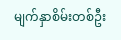မျက်နှာစိမ်းတစ်ဦး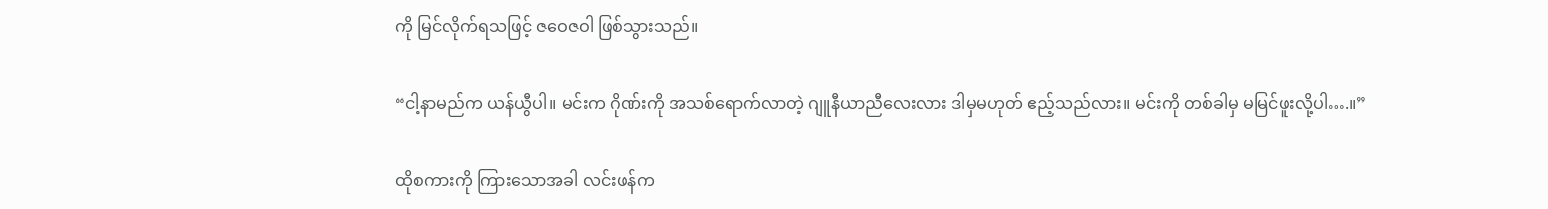ကို မြင်လိုက်ရသဖြင့် ဇဝေဇဝါ ဖြစ်သွားသည်။

“ငါ့နာမည်က ယန်ယွီပါ။ မင်းက ဂိုဏ်းကို အသစ်ရောက်လာတဲ့ ဂျူနီယာညီလေးလား ဒါမှမဟုတ် ဧည့်သည်လား။ မင်းကို တစ်ခါမှ မမြင်ဖူးလို့ပါ….။”

ထိုစကားကို ကြားသောအခါ လင်းဖန်က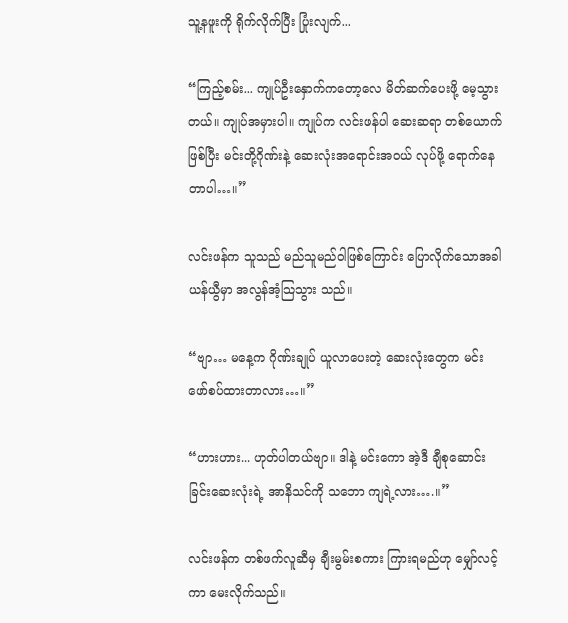သူ့နဖူးကို ရိုက်လိုက်ပြီး ပြုံးလျက်...

“ကြည့်စမ်း... ကျုပ်ဦးနှောက်ကတော့လေ မိတ်ဆက်ပေးဖို့ မေ့သွားတယ်။ ကျုပ်အမှားပါ။ ကျုပ်က လင်းဖန်ပါ ဆေးဆရာ တစ်ယောက်ဖြစ်ပြီး မင်းတို့ဂိုဏ်းနဲ့ ဆေးလုံးအရောင်းအဝယ် လုပ်ဖို့ ရောက်နေ တာပါ…။”

လင်းဖန်က သူသည် မည်သူမည်ဝါဖြစ်ကြောင်း ပြောလိုက်သောအခါ ယန်ယွီမှာ အလွန်အံ့သြသွား သည်။

“ဗျာ… မနေ့က ဂိုဏ်းချုပ် ယူလာပေးတဲ့ ဆေးလုံးတွေက မင်း ဖော်စပ်ထားတာလား…။”

“ဟားဟား... ဟုတ်ပါတယ်ဗျာ။ ဒါနဲ့ မင်းကော အဲ့ဒီ ချီစုဆောင်းခြင်းဆေးလုံးရဲ့ အာနိသင်ကို သဘော ကျရဲ့လား….။”

လင်းဖန်က တစ်ဖက်လူဆီမှ ချီးမွမ်းစကား ကြားရမည်ဟု မျှော်လင့်ကာ မေးလိုက်သည်။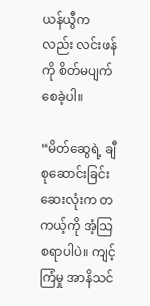ယန်ယွီကလည်း လင်းဖန်ကို စိတ်မပျက်စေခဲ့ပါ။

“မိတ်ဆွေရဲ့ ချီစုဆောင်းခြင်းဆေးလုံးက တကယ့်ကို အံ့သြစရာပါပဲ။ ကျင့်ကြံမှု အာနိသင်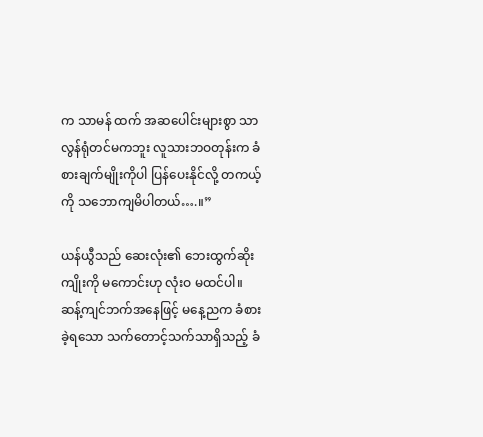က သာမန် ထက် အဆပေါင်းများစွာ သာလွန်ရုံတင်မကဘူး လူသားဘဝတုန်းက ခံစားချက်မျိုးကိုပါ ပြန်ပေးနိုင်လို့ တကယ့်ကို သဘောကျမိပါတယ်….။”

ယန်ယွီသည် ဆေးလုံး၏ ဘေးထွက်ဆိုးကျိုးကို မကောင်းဟု လုံးဝ မထင်ပါ။ ဆန့်ကျင်ဘက်အနေဖြင့် မနေ့ညက ခံစားခဲ့ရသော သက်တောင့်သက်သာရှိသည့် ခံ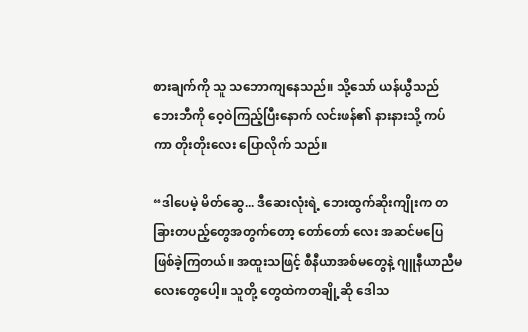စားချက်ကို သူ သဘောကျနေသည်။ သို့သော် ယန်ယွီသည် ဘေးဘီကို ဝေ့ဝဲကြည့်ပြီးနောက် လင်းဖန်၏ နားနားသို့ ကပ်ကာ တိုးတိုးလေး ပြောလိုက် သည်။

“ဒါပေမဲ့ မိတ်ဆွေ... ဒီဆေးလုံးရဲ့ ဘေးထွက်ဆိုးကျိုးက တခြားတပည့်တွေအတွက်တော့ တော်တော် လေး အဆင်မပြေဖြစ်ခဲ့ကြတယ်။ အထူးသဖြင့် စီနီယာအစ်မတွေနဲ့ ဂျူနီယာညီမလေးတွေပေါ့။ သူတို့ တွေထဲကတချို့ဆို ဒေါသ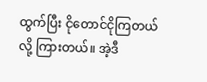ထွက်ပြီး ငိုတောင်ငိုကြတယ်လို့ ကြားတယ်။ အဲ့ဒီ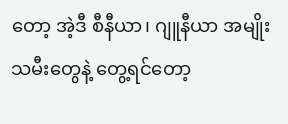တော့ အဲ့ဒီ စီနီယာ၊ ဂျူနီယာ အမျိုးသမီးတွေနဲ့ တွေ့ရင်တော့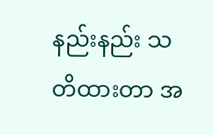နည်းနည်း သတိထားတာ အ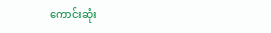ကောင်းဆုံး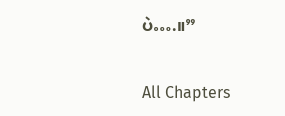ပဲ….။”

All Chapters